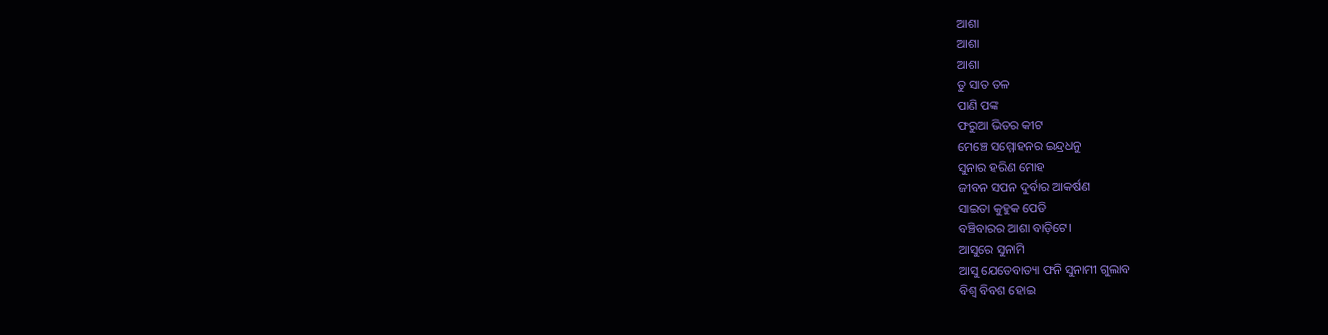ଆଶା
ଆଶା
ଆଶା
ତୁ ସାତ ତଳ
ପାଣି ପଙ୍କ
ଫରୁଆ ଭିତର କୀଟ
ମେଞ୍ଚେ ସମ୍ମୋହନର ଇନ୍ଦ୍ରଧନୁ
ସୁନାର ହରିଣ ମୋହ
ଜୀବନ ସପନ ଦୁର୍ବାର ଆକର୍ଷଣ
ସାଇତା କୁହୁକ ପେଡି
ବଞ୍ଚିବାରର ଆଶା ବାଡ଼ିଟେ।
ଆସୁରେ ସୁନାମି
ଆସୁ ଯେତେବାତ୍ୟା ଫନି ସୁନାମୀ ଗୁଲାବ
ବିଶ୍ୱ ବିବଶ ହୋଇ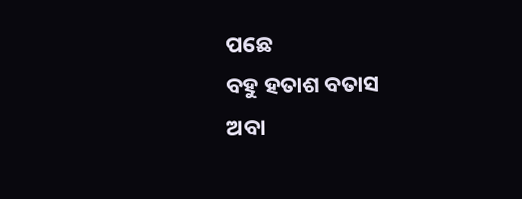ପଛେ
ବହୁ ହତାଶ ବତାସ
ଅବା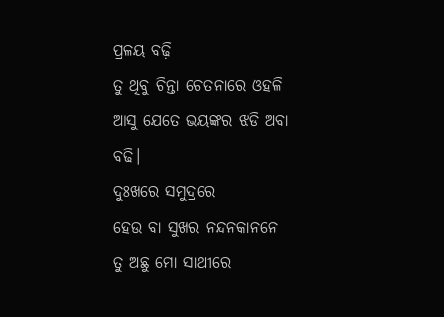ପ୍ରଳୟ ବଢ଼ି
ତୁ ଥିବୁ ଚିନ୍ତା ଚେତନାରେ ଓହଳି
ଆସୁ ଯେତେ ଭୟଙ୍କର ଝଡି ଅବା ବଢି।
ଦୁଃଖରେ ସମୁଦ୍ରରେ
ହେଉ ବା ସୁଖର ନନ୍ଦନକାନନେ
ତୁ ଅଛୁ ମୋ ସାଥୀରେ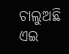ଚାଲୁଅଛି ଏଇ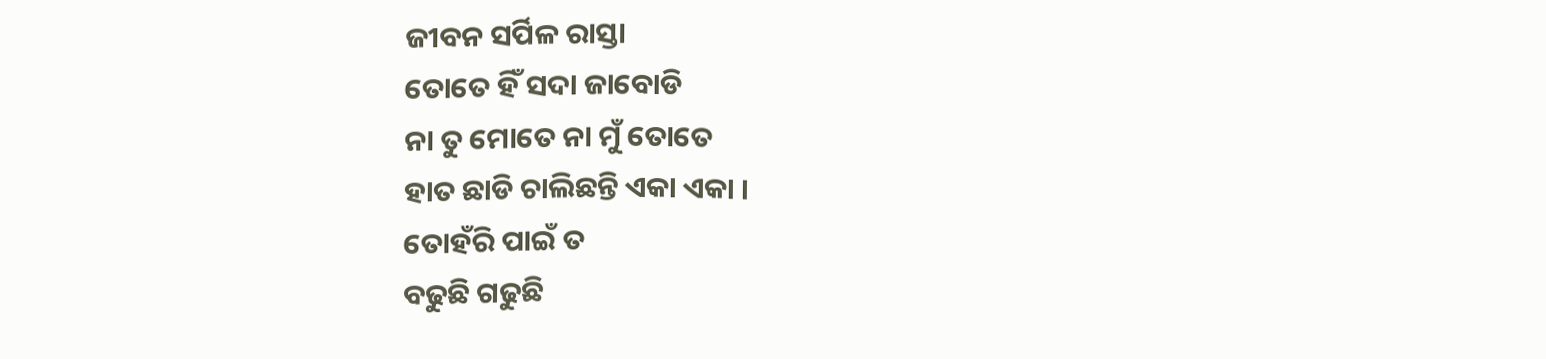ଜୀବନ ସର୍ପିଳ ରାସ୍ତା
ତୋତେ ହିଁ ସଦା ଜାବୋଡି
ନା ତୁ ମୋତେ ନା ମୁଁ ତୋତେ
ହାତ ଛାଡି ଚାଲିଛନ୍ତି ଏକା ଏକା ।
ତୋହଁରି ପାଇଁ ତ
ବଢୁଛି ଗଢୁଛି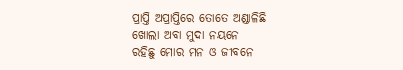ପ୍ରାପ୍ତି ଅପ୍ରାପ୍ତିରେ ତୋତେ ଅଣ୍ଡାଳିଛି
ଖୋଲା ଅବା ମୁଦା ନୟନେ
ରହିଛୁ ମୋର ମନ ଓ ଜୀବନେ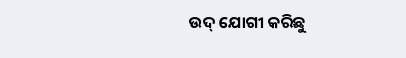ଉଦ୍ ଯୋଗୀ କରିଛୁ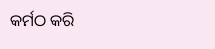କର୍ମଠ କରି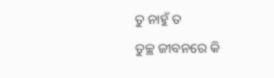ତୁ ନାହୁଁ ତ
ତୁଚ୍ଛ ଜୀବନରେ କି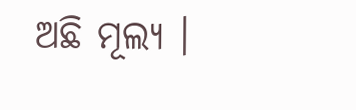ଅଛି ମୂଲ୍ୟ ।